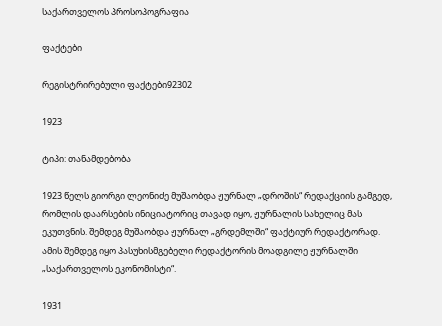საქართველოს პროსოპოგრაფია

ფაქტები

რეგისტრირებული ფაქტები92302

1923

ტიპი: თანამდებობა

1923 წელს გიორგი ლეონიძე მუშაობდა ჟურნალ „დროშის“ რედაქციის გამგედ, რომლის დაარსების ინიციატორიც თავად იყო, ჟურნალის სახელიც მას ეკუთვნის. შემდეგ მუშაობდა ჟურნალ „გრდემლში“ ფაქტიურ რედაქტორად. ამის შემდეგ იყო პასუხისმგებელი რედაქტორის მოადგილე ჟურნალში „საქართველოს ეკონომისტი“.

1931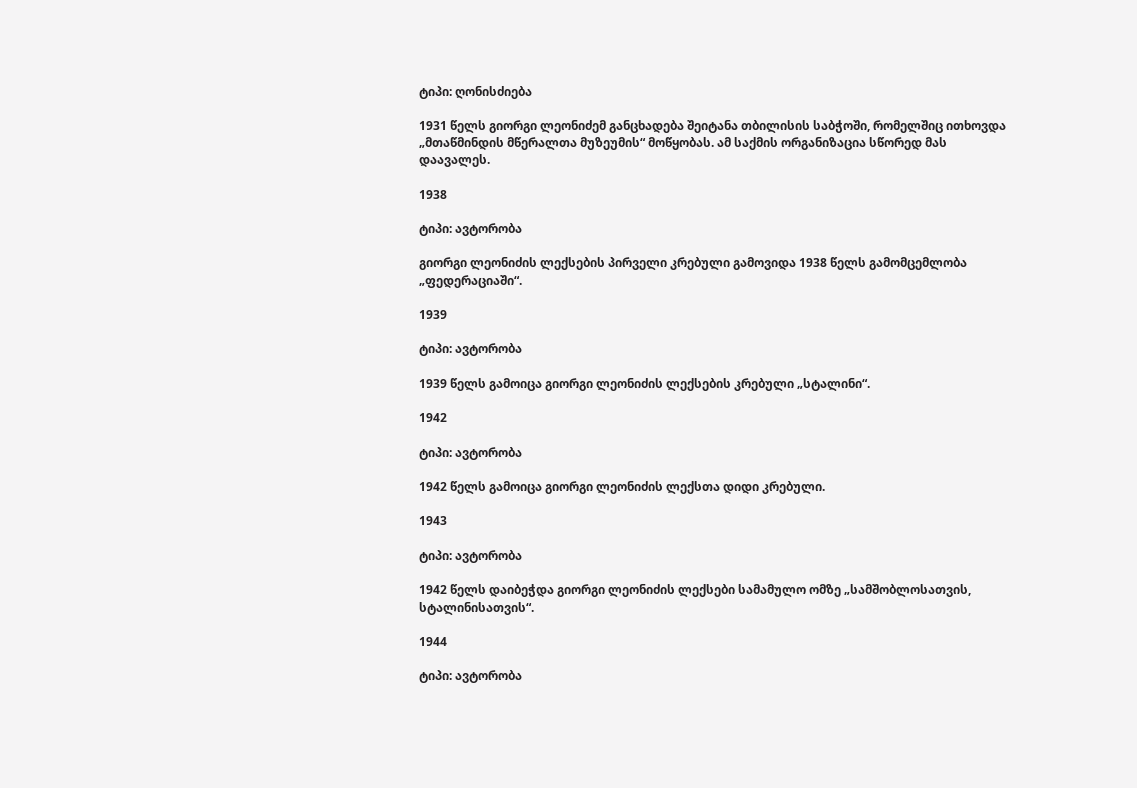ტიპი: ღონისძიება

1931 წელს გიორგი ლეონიძემ განცხადება შეიტანა თბილისის საბჭოში, რომელშიც ითხოვდა „მთაწმინდის მწერალთა მუზეუმის“ მოწყობას. ამ საქმის ორგანიზაცია სწორედ მას დაავალეს.

1938

ტიპი: ავტორობა

გიორგი ლეონიძის ლექსების პირველი კრებული გამოვიდა 1938 წელს გამომცემლობა „ფედერაციაში“.

1939

ტიპი: ავტორობა

1939 წელს გამოიცა გიორგი ლეონიძის ლექსების კრებული „სტალინი“.

1942

ტიპი: ავტორობა

1942 წელს გამოიცა გიორგი ლეონიძის ლექსთა დიდი კრებული.

1943

ტიპი: ავტორობა

1942 წელს დაიბეჭდა გიორგი ლეონიძის ლექსები სამამულო ომზე „სამშობლოსათვის, სტალინისათვის“.

1944

ტიპი: ავტორობა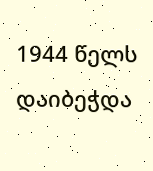1944 წელს დაიბეჭდა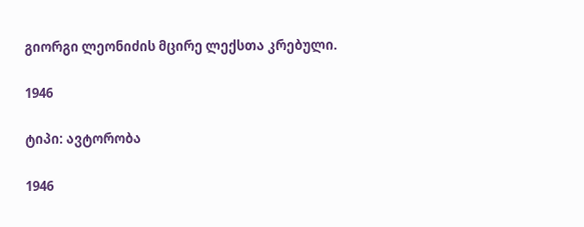გიორგი ლეონიძის მცირე ლექსთა კრებული.

1946

ტიპი: ავტორობა

1946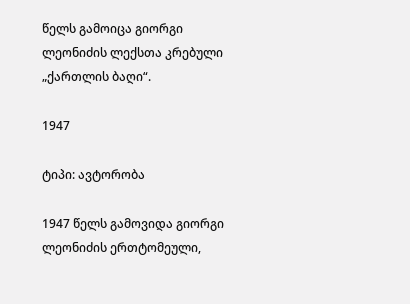წელს გამოიცა გიორგი ლეონიძის ლექსთა კრებული „ქართლის ბაღი“.

1947

ტიპი: ავტორობა

1947 წელს გამოვიდა გიორგი ლეონიძის ერთტომეული,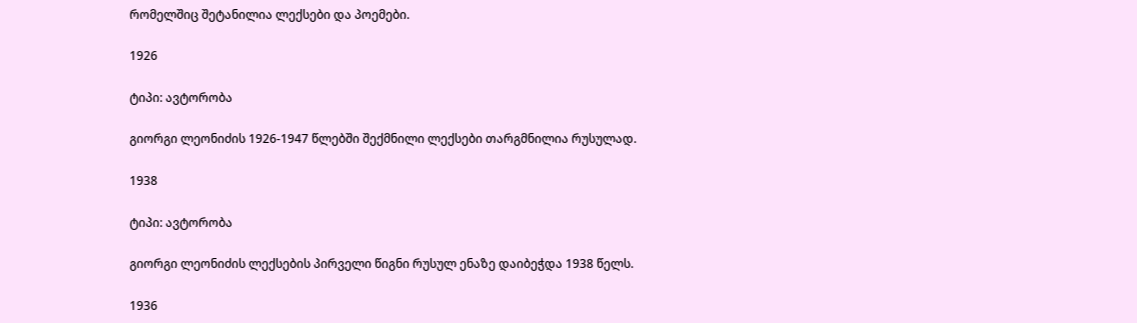რომელშიც შეტანილია ლექსები და პოემები.

1926

ტიპი: ავტორობა

გიორგი ლეონიძის 1926-1947 წლებში შექმნილი ლექსები თარგმნილია რუსულად.

1938

ტიპი: ავტორობა

გიორგი ლეონიძის ლექსების პირველი წიგნი რუსულ ენაზე დაიბეჭდა 1938 წელს.

1936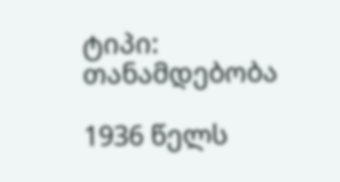ტიპი: თანამდებობა

1936 წელს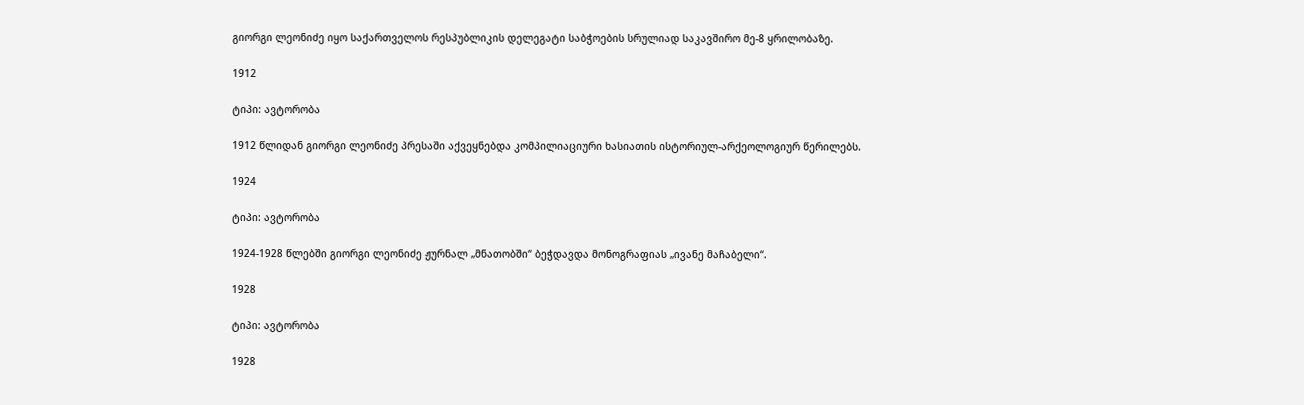გიორგი ლეონიძე იყო საქართველოს რესპუბლიკის დელეგატი საბჭოების სრულიად საკავშირო მე-8 ყრილობაზე.

1912

ტიპი: ავტორობა

1912 წლიდან გიორგი ლეონიძე პრესაში აქვეყნებდა კომპილიაციური ხასიათის ისტორიულ-არქეოლოგიურ წერილებს.

1924

ტიპი: ავტორობა

1924-1928 წლებში გიორგი ლეონიძე ჟურნალ „მნათობში“ ბეჭდავდა მონოგრაფიას „ივანე მაჩაბელი“.

1928

ტიპი: ავტორობა

1928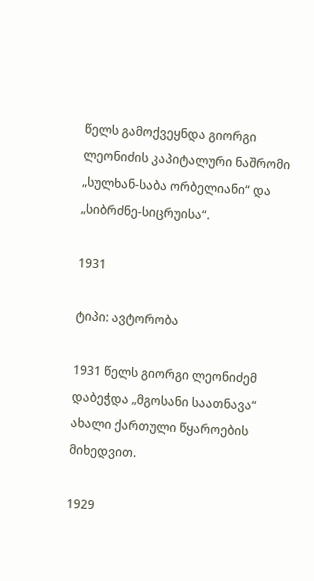წელს გამოქვეყნდა გიორგი ლეონიძის კაპიტალური ნაშრომი „სულხან-საბა ორბელიანი“ და „სიბრძნე-სიცრუისა“.

1931

ტიპი: ავტორობა

1931 წელს გიორგი ლეონიძემ დაბეჭდა „მგოსანი საათნავა“ ახალი ქართული წყაროების მიხედვით.

1929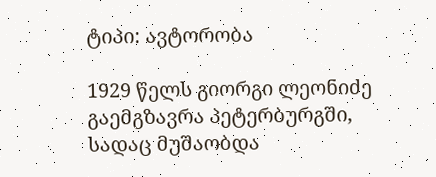ტიპი: ავტორობა

1929 წელს გიორგი ლეონიძე გაემგზავრა პეტერბურგში, სადაც მუშაობდა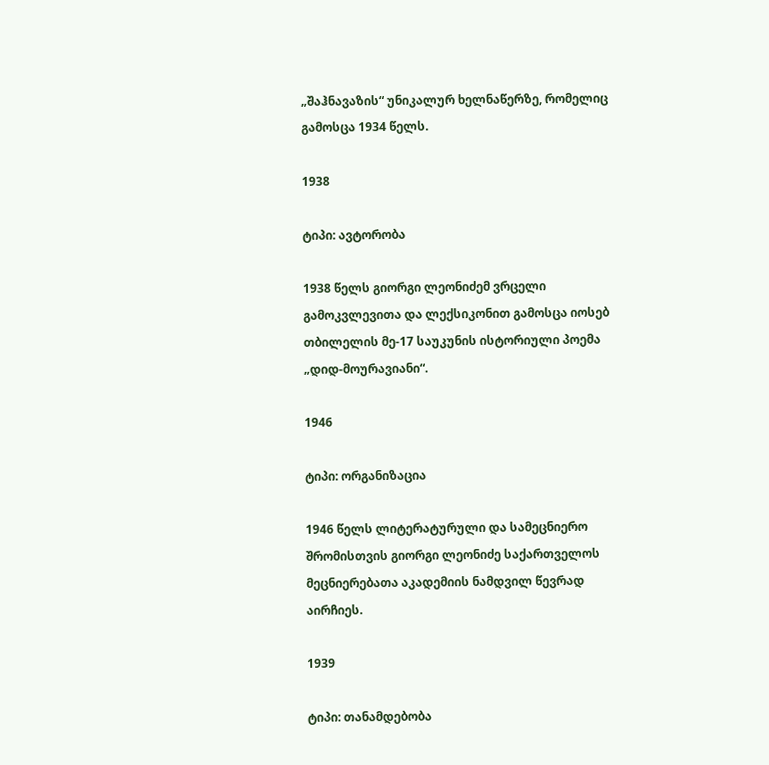„შაჰნავაზის“ უნიკალურ ხელნაწერზე, რომელიც გამოსცა 1934 წელს.

1938

ტიპი: ავტორობა

1938 წელს გიორგი ლეონიძემ ვრცელი გამოკვლევითა და ლექსიკონით გამოსცა იოსებ თბილელის მე-17 საუკუნის ისტორიული პოემა „დიდ-მოურავიანი“.

1946

ტიპი: ორგანიზაცია

1946 წელს ლიტერატურული და სამეცნიერო შრომისთვის გიორგი ლეონიძე საქართველოს მეცნიერებათა აკადემიის ნამდვილ წევრად აირჩიეს.

1939

ტიპი: თანამდებობა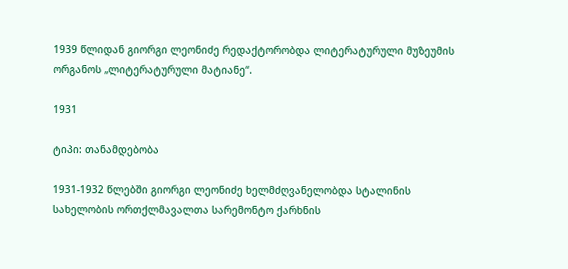1939 წლიდან გიორგი ლეონიძე რედაქტორობდა ლიტერატურული მუზეუმის ორგანოს „ლიტერატურული მატიანე“.

1931

ტიპი: თანამდებობა

1931-1932 წლებში გიორგი ლეონიძე ხელმძღვანელობდა სტალინის სახელობის ორთქლმავალთა სარემონტო ქარხნის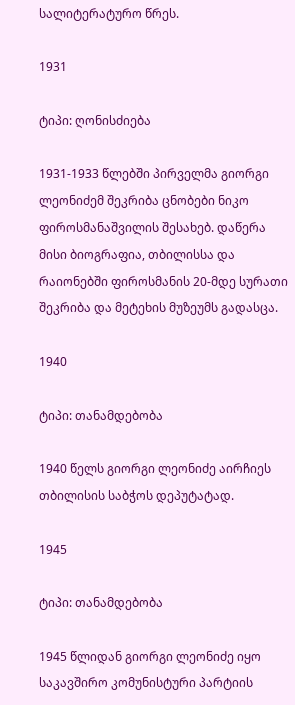სალიტერატურო წრეს.

1931

ტიპი: ღონისძიება

1931-1933 წლებში პირველმა გიორგი ლეონიძემ შეკრიბა ცნობები ნიკო ფიროსმანაშვილის შესახებ. დაწერა მისი ბიოგრაფია, თბილისსა და რაიონებში ფიროსმანის 20-მდე სურათი შეკრიბა და მეტეხის მუზეუმს გადასცა.

1940

ტიპი: თანამდებობა

1940 წელს გიორგი ლეონიძე აირჩიეს თბილისის საბჭოს დეპუტატად.

1945

ტიპი: თანამდებობა

1945 წლიდან გიორგი ლეონიძე იყო საკავშირო კომუნისტური პარტიის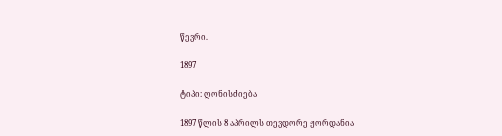წევრი.

1897

ტიპი: ღონისძიება

1897 წლის 8 აპრილს თევდორე ჟორდანია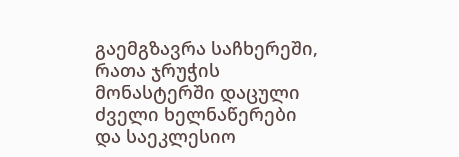გაემგზავრა საჩხერეში, რათა ჯრუჭის მონასტერში დაცული ძველი ხელნაწერები და საეკლესიო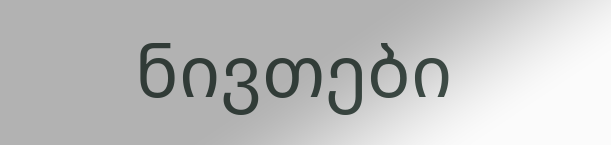ნივთები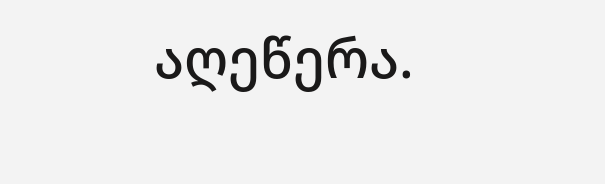აღეწერა.